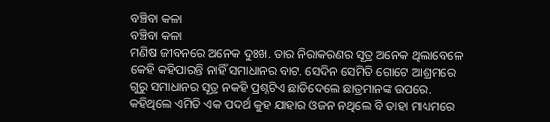ବଞ୍ଚିବା କଳା
ବଞ୍ଚିବା କଳା
ମଣିଷ ଜୀବନରେ ଅନେକ ଦୁଃଖ. ତାର ନିରାକରଣର ସୂତ୍ର ଅନେକ ଥିଲାବେଳେ କେହି କହିପାରନ୍ତି ନାହିଁ ସମାଧାନର ବାଟ. ସେଦିନ ସେମିତି ଗୋଟେ ଆଶ୍ରମରେ ଗୁରୁ ସମାଧାନର ସୂତ୍ର ନକହି ପ୍ରଶ୍ନଟିଏ ଛାଡିଦେଲେ ଛାତ୍ରମାନଙ୍କ ଉପରେ. କହିଥିଲେ ଏମିତି ଏକ ପଦର୍ଥ କୁହ ଯାହାର ଓଜନ ନଥିଲେ ବି ତାହା ମାଧ୍ୟମରେ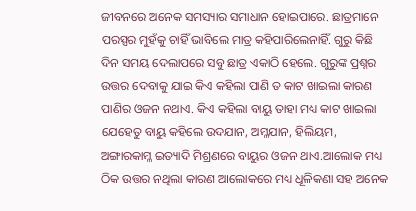ଜୀବନରେ ଅନେକ ସମସ୍ୟାର ସମାଧାନ ହୋଇପାରେ. ଛାତ୍ରମାନେ ପରସ୍ପର ମୁହଁକୁ ଚାହିଁ ଭାବିଲେ ମାତ୍ର କହିପାରିଲେନାହିଁ. ଗୁରୁ କିଛି ଦିନ ସମୟ ଦେଲାପରେ ସବୁ ଛାତ୍ର ଏକାଠି ହେଲେ. ଗୁରୁଙ୍କ ପ୍ରଶ୍ନର ଉତ୍ତର ଦେବାକୁ ଯାଇ କିଏ କହିଲା ପାଣି ତ କାଟ ଖାଇଲା କାରଣ ପାଣିର ଓଜନ ନଥାଏ. କିଏ କହିଲା ବାୟୁ ତାହା ମଧ୍ୟ କାଟ ଖାଇଲା ଯେହେତୁ ବାୟୁ କହିଲେ ଉଦଯାନ, ଅମ୍ଳଯାନ, ହିଲିୟମ, ଅଙ୍ଗାରକାମ୍ଳ ଇତ୍ୟାଦି ମିଶ୍ରଣରେ ବାୟୁର ଓଜନ ଥାଏ.ଆଲୋକ ମଧ୍ୟ ଠିକ ଉତ୍ତର ନଥିଲା କାରଣ ଆଲୋକରେ ମଧ୍ୟ ଧୂଳିକଣା ସହ ଅନେକ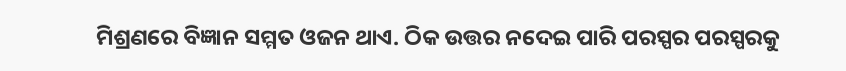ମିଶ୍ରଣରେ ବିଜ୍ଞାନ ସମ୍ମତ ଓଜନ ଥାଏ. ଠିକ ଉତ୍ତର ନଦେଇ ପାରି ପରସ୍ପର ପରସ୍ପରକୁ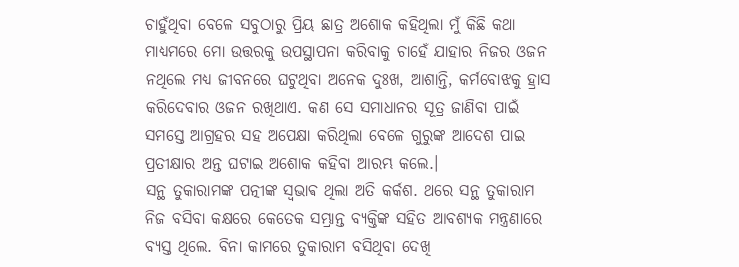ଚାହୁଁଥିବା ବେଳେ ସବୁଠାରୁ ପ୍ରିୟ ଛାତ୍ର ଅଶୋକ କହିଥିଲା ମୁଁ କିଛି କଥା ମାଧ୍ୟମରେ ମୋ ଉତ୍ତରକୁ ଉପସ୍ଥାପନା କରିବାକୁ ଚାହେଁ ଯାହାର ନିଜର ଓଜନ ନଥିଲେ ମଧ୍ୟ ଜୀବନରେ ଘଟୁଥିବା ଅନେକ ଦୁଃଖ, ଆଶାନ୍ତି, କର୍ମବୋଝକୁ ହ୍ରାସ କରିଦେବାର ଓଜନ ରଖିଥାଏ. କଣ ସେ ସମାଧାନର ସୂତ୍ର ଜାଣିବା ପାଇଁ ସମସ୍ତେ ଆଗ୍ରହର ସହ ଅପେକ୍ଷା କରିଥିଲା ବେଳେ ଗୁରୁଙ୍କ ଆଦେଶ ପାଇ ପ୍ରତୀକ୍ଷାର ଅନ୍ତ ଘଟାଇ ଅଶୋକ କହିବା ଆରମ୍ଭ କଲେ.।
ସନ୍ଥ ତୁକାରାମଙ୍କ ପତ୍ନୀଙ୍କ ସ୍ଵଭାଵ ଥିଲା ଅତି କର୍କଶ. ଥରେ ସନ୍ଥ ତୁକାରାମ ନିଜ ବସିବା କକ୍ଷରେ କେତେକ ସମ୍ଭ୍ରାନ୍ତ ବ୍ୟକ୍ତିଙ୍କ ସହିତ ଆବଶ୍ୟକ ମନ୍ତ୍ରଣାରେ ବ୍ୟସ୍ତ ଥିଲେ. ବିନା କାମରେ ତୁକାରାମ ବସିଥିବା ଦେଖି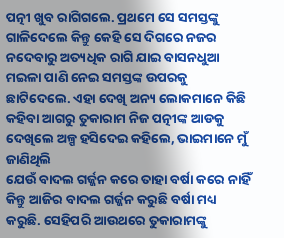ପତ୍ନୀ ଖୁବ ରାଗିଗଲେ. ପ୍ରଥମେ ସେ ସମସ୍ତଙ୍କୁ ଗାଳିଦେଲେ କିନ୍ତୁ କେହି ସେ ଦିଗରେ ନଜର ନଦେବାରୁ ଅତ୍ୟଧିକ ରାଗି ଯାଇ ବାସନଧୁଆ ମଇଳା ପାଣି ନେଇ ସମସ୍ତଙ୍କ ଉପରକୁ ଛାଟିଦେଲେ. ଏହା ଦେଖି ଅନ୍ୟ ଲୋକମାନେ କିଛି କହିବା ଆଗରୁ ତୁକାରାମ ନିଜ ପତ୍ନୀଙ୍କ ଆଡକୁ ଦେଖିଲେ ଅଳ୍ପ ହସିଦେଇ କହିଲେ, ଭାଇମାନେ ମୁଁ ଜାଣିଥିଲି
ଯେଉଁ ବାଦଲ ଗର୍ଜ୍ଜନ କରେ ତାହା ବର୍ଷା କରେ ନାହିଁ କିନ୍ତୁ ଆଜିର ବାଦଲ ଗର୍ଜ୍ଜନ କରୁଛି ବର୍ଷା ମଧ୍ୟ କରୁଛି. ସେହିପରି ଆଉଥରେ ତୁକାରାମଙ୍କୁ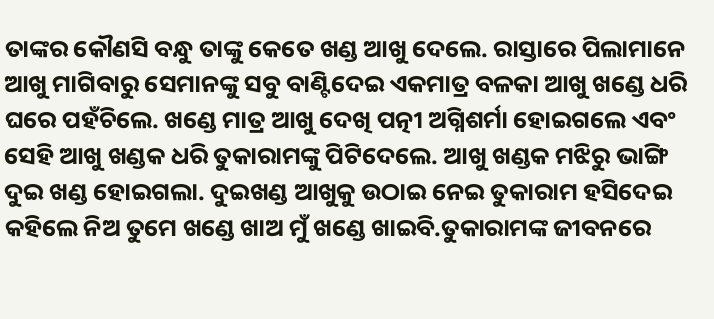ତାଙ୍କର କୌଣସି ବନ୍ଧୁ ତାଙ୍କୁ କେତେ ଖଣ୍ଡ ଆଖୁ ଦେଲେ. ରାସ୍ତାରେ ପିଲାମାନେ ଆଖୁ ମାଗିବାରୁ ସେମାନଙ୍କୁ ସବୁ ବାଣ୍ଟିଦେଇ ଏକମାତ୍ର ବଳକା ଆଖୁ ଖଣ୍ଡେ ଧରି ଘରେ ପହଁଚିଲେ. ଖଣ୍ଡେ ମାତ୍ର ଆଖୁ ଦେଖି ପତ୍ନୀ ଅଗ୍ନିଶର୍ମା ହୋଇଗଲେ ଏବଂ ସେହି ଆଖୁ ଖଣ୍ଡକ ଧରି ତୁକାରାମଙ୍କୁ ପିଟିଦେଲେ. ଆଖୁ ଖଣ୍ଡକ ମଝିରୁ ଭାଙ୍ଗି ଦୁଇ ଖଣ୍ଡ ହୋଇଗଲା. ଦୁଇଖଣ୍ଡ ଆଖୁକୁ ଉଠାଇ ନେଇ ତୁକାରାମ ହସିଦେଇ କହିଲେ ନିଅ ତୁମେ ଖଣ୍ଡେ ଖାଅ ମୁଁ ଖଣ୍ଡେ ଖାଇବି.ତୁକାରାମଙ୍କ ଜୀବନରେ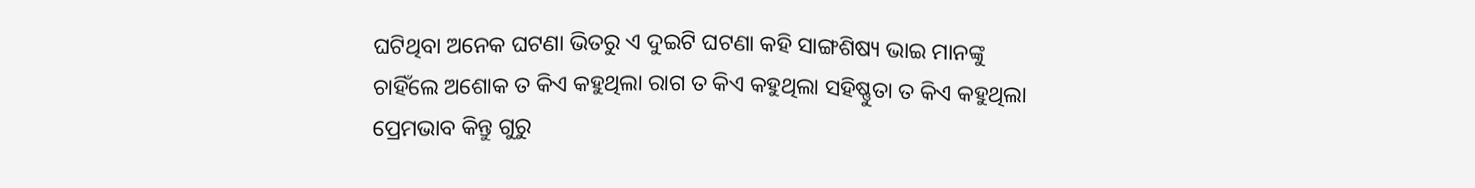ଘଟିଥିବା ଅନେକ ଘଟଣା ଭିତରୁ ଏ ଦୁଇଟି ଘଟଣା କହି ସାଙ୍ଗଶିଷ୍ୟ ଭାଇ ମାନଙ୍କୁ ଚାହିଁଲେ ଅଶୋକ ତ କିଏ କହୁଥିଲା ରାଗ ତ କିଏ କହୁଥିଲା ସହିଷ୍ଣୁତା ତ କିଏ କହୁଥିଲା ପ୍ରେମଭାବ କିନ୍ତୁ ଗୁରୁ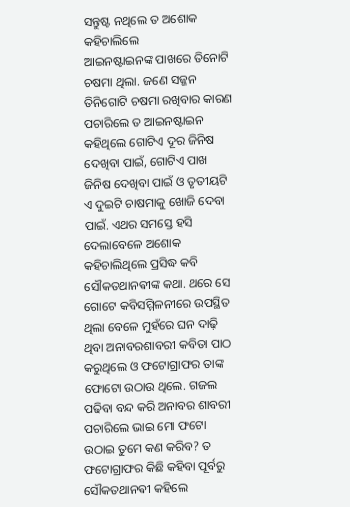ସନ୍ତୁଷ୍ଟ ନଥିଲେ ତ ଅଶୋକ କହିଚାଲିଲେ
ଆଇନଷ୍ଟାଇନଙ୍କ ପାଖରେ ତିନୋଟି ଚଷମା ଥିଲା. ଜଣେ ସଜ୍ଜନ ତିନିଗୋଟି ଚଷମା ରଖିବାର କାରଣ ପଚାରିଲେ ତ ଆଇନଷ୍ଟାଇନ କହିଥିଲେ ଗୋଟିଏ ଦୂର ଜିନିଷ ଦେଖିବା ପାଇଁ, ଗୋଟିଏ ପାଖ ଜିନିଷ ଦେଖିବା ପାଇଁ ଓ ତୃତୀୟଟି ଏ ଦୁଇଟି ଚାଷମାକୁ ଖୋଜି ଦେବା ପାଇଁ. ଏଥର ସମସ୍ତେ ହସି ଦେଲାବେଳେ ଅଶୋକ କହିଚାଲିଥିଲେ ପ୍ରସିଦ୍ଧ କବି ସୌକତଥାନଵୀଙ୍କ କଥା. ଥରେ ସେ ଗୋଟେ କବିସମ୍ମିଳନୀରେ ଉପସ୍ଥିତ ଥିଲା ବେଳେ ମୁହଁରେ ଘନ ଦାଢ଼ି ଥିବା ଅନାବରଶାବରୀ କବିତା ପାଠ କରୁଥିଲେ ଓ ଫଟୋଗ୍ରାଫର ତାଙ୍କ ଫୋଟୋ ଉଠାଉ ଥିଲେ. ଗଜଲ ପଢିବା ବନ୍ଦ କରି ଅନାବର ଶାବରୀ ପଚାରିଲେ ଭାଇ ମୋ ଫଟୋ ଉଠାଇ ତୁମେ କଣ କରିବ? ତ ଫଟୋଗ୍ରାଫର କିଛି କହିବା ପୂର୍ବରୁ ସୌକତଥାନଵୀ କହିଲେ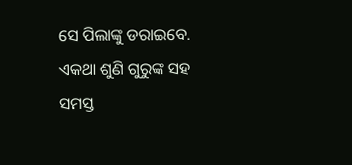ସେ ପିଲାଙ୍କୁ ଡରାଇବେ. ଏକଥା ଶୁଣି ଗୁରୁଙ୍କ ସହ ସମସ୍ତ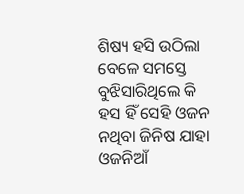ଶିଷ୍ୟ ହସି ଉଠିଲା ବେଳେ ସମସ୍ତେ ବୁଝିସାରିଥିଲେ କି ହସ ହିଁ ସେହି ଓଜନ ନଥିବା ଜିନିଷ ଯାହା ଓଜନିଆଁ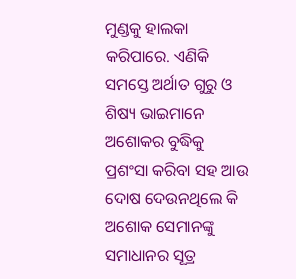ମୁଣ୍ଡକୁ ହାଲକା କରିପାରେ. ଏଣିକି ସମସ୍ତେ ଅର୍ଥାତ ଗୁରୁ ଓ ଶିଷ୍ୟ ଭାଇମାନେ ଅଶୋକର ବୁଦ୍ଧିକୁ ପ୍ରଶଂସା କରିବା ସହ ଆଉ ଦୋଷ ଦେଉନଥିଲେ କି ଅଶୋକ ସେମାନଙ୍କୁ ସମାଧାନର ସୂତ୍ର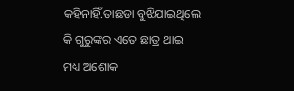କହିନାହିଁ.ତାଛଡା ବୁଝିଯାଇଥିଲେ କି ଗୁରୁଙ୍କର ଏତେ ଛାତ୍ର ଥାଇ ମଧ୍ୟ ଅଶୋକ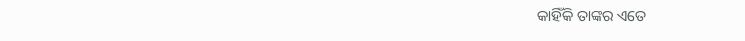କାହିଁକି ତାଙ୍କର ଏତେ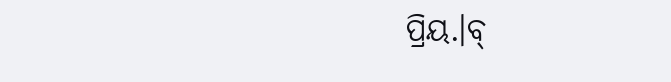ପ୍ରିୟ.।ବ୍